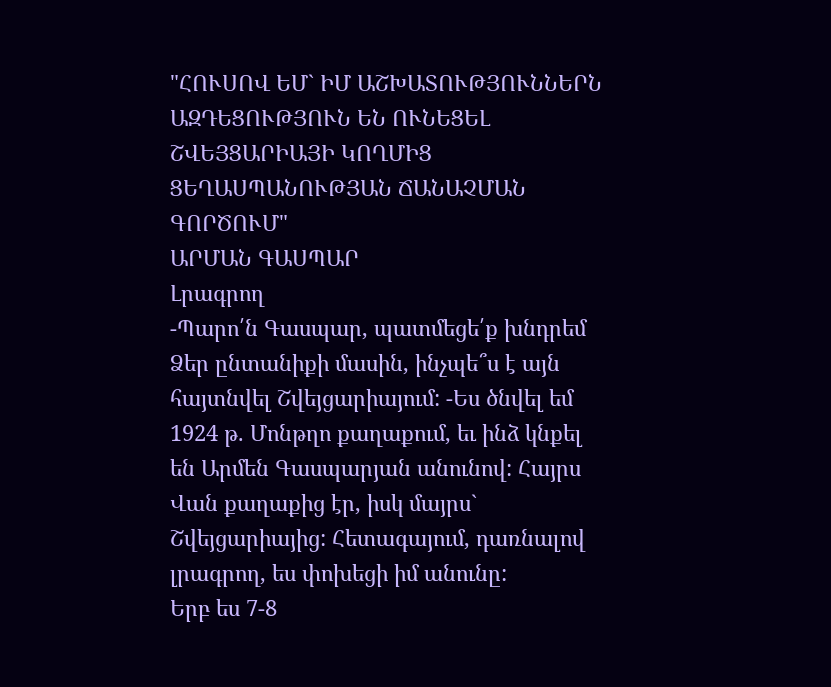"ՀՈՒՍՈՎ ԵՄ` ԻՄ ԱՇԽԱՏՈՒԹՅՈՒՆՆԵՐՆ ԱԶԴԵՑՈՒԹՅՈՒՆ ԵՆ ՈՒՆԵՑԵԼ ՇՎԵՅՑԱՐԻԱՅԻ ԿՈՂՄԻՑ ՑԵՂԱՍՊԱՆՈՒԹՅԱՆ ՃԱՆԱՉՄԱՆ ԳՈՐԾՈՒՄ"
ԱՐՄԱՆ ԳԱՍՊԱՐ
Լրագրող
-Պարո՛ն Գասպար, պատմեցե՛ք խնդրեմ Ձեր ընտանիքի մասին, ինչպե՞ս է այն հայտնվել Շվեյցարիայում: -Ես ծնվել եմ 1924 թ. Մոնթղո քաղաքում, եւ ինձ կնքել են Արմեն Գասպարյան անունով: Հայրս Վան քաղաքից էր, իսկ մայրս` Շվեյցարիայից: Հետագայում, դառնալով լրագրող, ես փոխեցի իմ անունը:
Երբ ես 7-8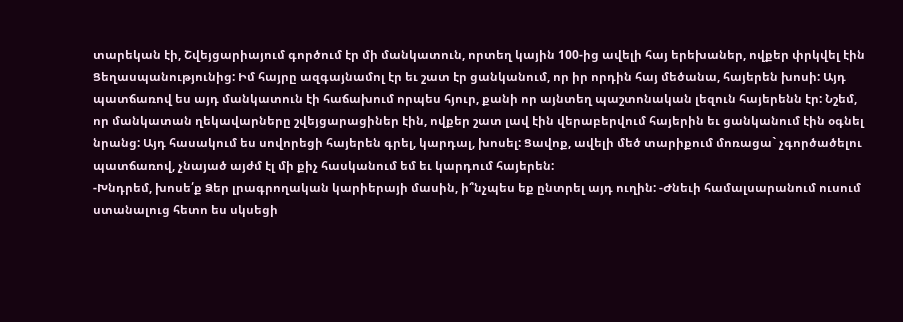տարեկան էի, Շվեյցարիայում գործում էր մի մանկատուն, որտեղ կային 100-ից ավելի հայ երեխաներ, ովքեր փրկվել էին Ցեղասպանությունից: Իմ հայրը ազգայնամոլ էր եւ շատ էր ցանկանում, որ իր որդին հայ մեծանա, հայերեն խոսի: Այդ պատճառով ես այդ մանկատուն էի հաճախում որպես հյուր, քանի որ այնտեղ պաշտոնական լեզուն հայերենն էր: Նշեմ, որ մանկատան ղեկավարները շվեյցարացիներ էին, ովքեր շատ լավ էին վերաբերվում հայերին եւ ցանկանում էին օգնել նրանց: Այդ հասակում ես սովորեցի հայերեն գրել, կարդալ, խոսել: Ցավոք, ավելի մեծ տարիքում մոռացա` չգործածելու պատճառով, չնայած այժմ էլ մի քիչ հասկանում եմ եւ կարդում հայերեն:
-Խնդրեմ, խոսե՛ք Ձեր լրագրողական կարիերայի մասին, ի՞նչպես եք ընտրել այդ ուղին: -Ժնեւի համալսարանում ուսում ստանալուց հետո ես սկսեցի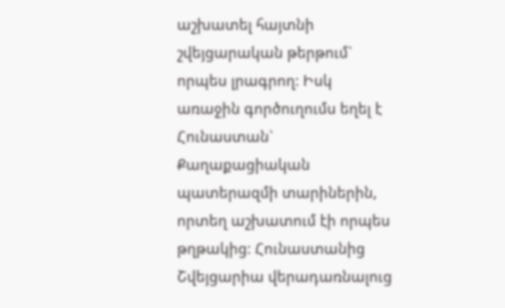աշխատել հայտնի շվեյցարական թերթում` որպես լրագրող: Իսկ առաջին գործուղումս եղել է Հունաստան` Քաղաքացիական պատերազմի տարիներին, որտեղ աշխատում էի որպես թղթակից: Հունաստանից Շվեյցարիա վերադառնալուց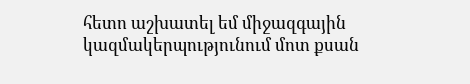հետո աշխատել եմ միջազգային կազմակերպությունում մոտ քսան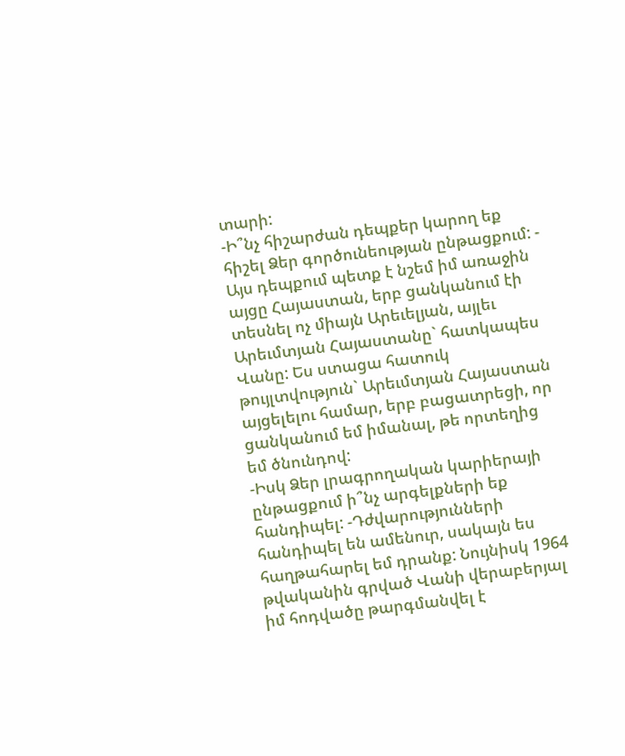տարի:
-Ի՞նչ հիշարժան դեպքեր կարող եք հիշել Ձեր գործունեության ընթացքում: - Այս դեպքում պետք է նշեմ իմ առաջին այցը Հայաստան, երբ ցանկանում էի տեսնել ոչ միայն Արեւելյան, այլեւ Արեւմտյան Հայաստանը` հատկապես Վանը: Ես ստացա հատուկ թույլտվություն` Արեւմտյան Հայաստան այցելելու համար, երբ բացատրեցի, որ ցանկանում եմ իմանալ, թե որտեղից եմ ծնունդով:
-Իսկ Ձեր լրագրողական կարիերայի ընթացքում ի՞նչ արգելքների եք հանդիպել: -Դժվարությունների հանդիպել են ամենուր, սակայն ես հաղթահարել եմ դրանք: Նույնիսկ 1964 թվականին գրված Վանի վերաբերյալ իմ հոդվածը թարգմանվել է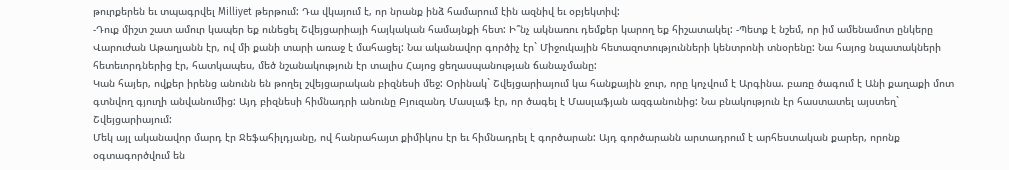թուրքերեն եւ տպագրվել Milliyet թերթում: Դա վկայում է, որ նրանք ինձ համարում էին ազնիվ եւ օբյեկտիվ:
-Դուք միշտ շատ ամուր կապեր եք ունեցել Շվեյցարիայի հայկական համայնքի հետ: Ի՞նչ ակնառու դեմքեր կարող եք հիշատակել: -Պետք է նշեմ, որ իմ ամենամոտ ընկերը Վարուժան Աթաղյանն էր, ով մի քանի տարի առաջ է մահացել: Նա ականավոր գործիչ էր` Միջուկային հետազոտությունների կենտրոնի տնօրենը: Նա հայոց նպատակների հետեւորդներից էր, հատկապես, մեծ նշանակություն էր տալիս Հայոց ցեղասպանության ճանաչմանը:
Կան հայեր, ովքեր իրենց անունն են թողել շվեյցարական բիզնեսի մեջ: Օրինակ` Շվեյցարիայում կա հանքային ջուր, որը կոչվում է Արգինա. բառը ծագում է Անի քաղաքի մոտ գտնվող գյուղի անվանումից: Այդ բիզնեսի հիմնադրի անունը Բյուզանդ Մասլաֆ էր, որ ծագել է Մասլաֆյան ազգանունից: Նա բնակություն էր հաստատել այստեղ` Շվեյցարիայում:
Մեկ այլ ականավոր մարդ էր Ջեֆահիլդյանը, ով հանրահայտ քիմիկոս էր եւ հիմնադրել է գործարան: Այդ գործարանն արտադրում է արհեստական քարեր, որոնք օգտագործվում են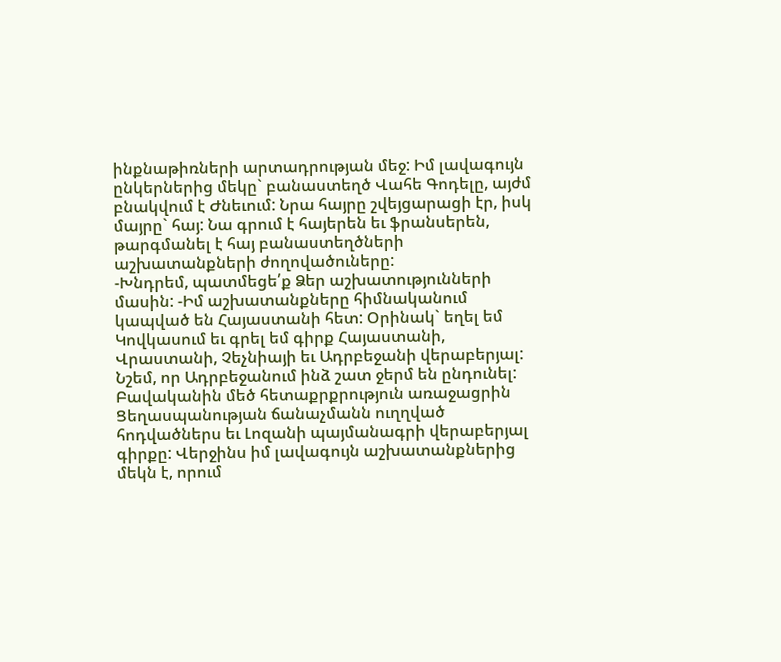ինքնաթիռների արտադրության մեջ: Իմ լավագույն ընկերներից մեկը` բանաստեղծ Վահե Գոդելը, այժմ բնակվում է Ժնեւում: Նրա հայրը շվեյցարացի էր, իսկ մայրը` հայ: Նա գրում է հայերեն եւ ֆրանսերեն, թարգմանել է հայ բանաստեղծների աշխատանքների ժողովածուները:
-Խնդրեմ, պատմեցե՛ք Ձեր աշխատությունների մասին: -Իմ աշխատանքները հիմնականում կապված են Հայաստանի հետ: Օրինակ` եղել եմ Կովկասում եւ գրել եմ գիրք Հայաստանի, Վրաստանի, Չեչնիայի եւ Ադրբեջանի վերաբերյալ: Նշեմ, որ Ադրբեջանում ինձ շատ ջերմ են ընդունել:
Բավականին մեծ հետաքրքրություն առաջացրին Ցեղասպանության ճանաչմանն ուղղված հոդվածներս եւ Լոզանի պայմանագրի վերաբերյալ գիրքը: Վերջինս իմ լավագույն աշխատանքներից մեկն է, որում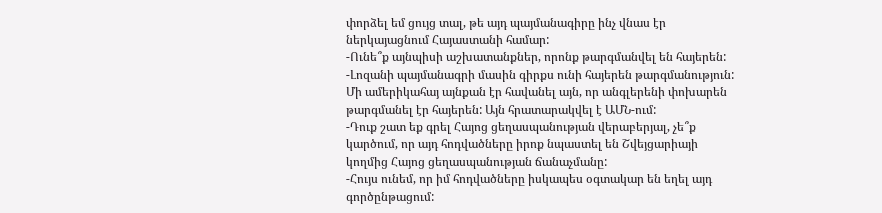փորձել եմ ցույց տալ, թե այդ պայմանագիրը ինչ վնաս էր ներկայացնում Հայաստանի համար:
-Ունե՞ք այնպիսի աշխատանքներ, որոնք թարգմանվել են հայերեն: -Լոզանի պայմանագրի մասին գիրքս ունի հայերեն թարգմանություն: Մի ամերիկահայ այնքան էր հավանել այն, որ անգլերենի փոխարեն թարգմանել էր հայերեն: Այն հրատարակվել է ԱՄՆ-ում:
-Դուք շատ եք գրել Հայոց ցեղասպանության վերաբերյալ, չե՞ք կարծում, որ այդ հոդվածները իրոք նպաստել են Շվեյցարիայի կողմից Հայոց ցեղասպանության ճանաչմանը:
-Հույս ունեմ, որ իմ հոդվածները իսկապես օգտակար են եղել այդ գործընթացում: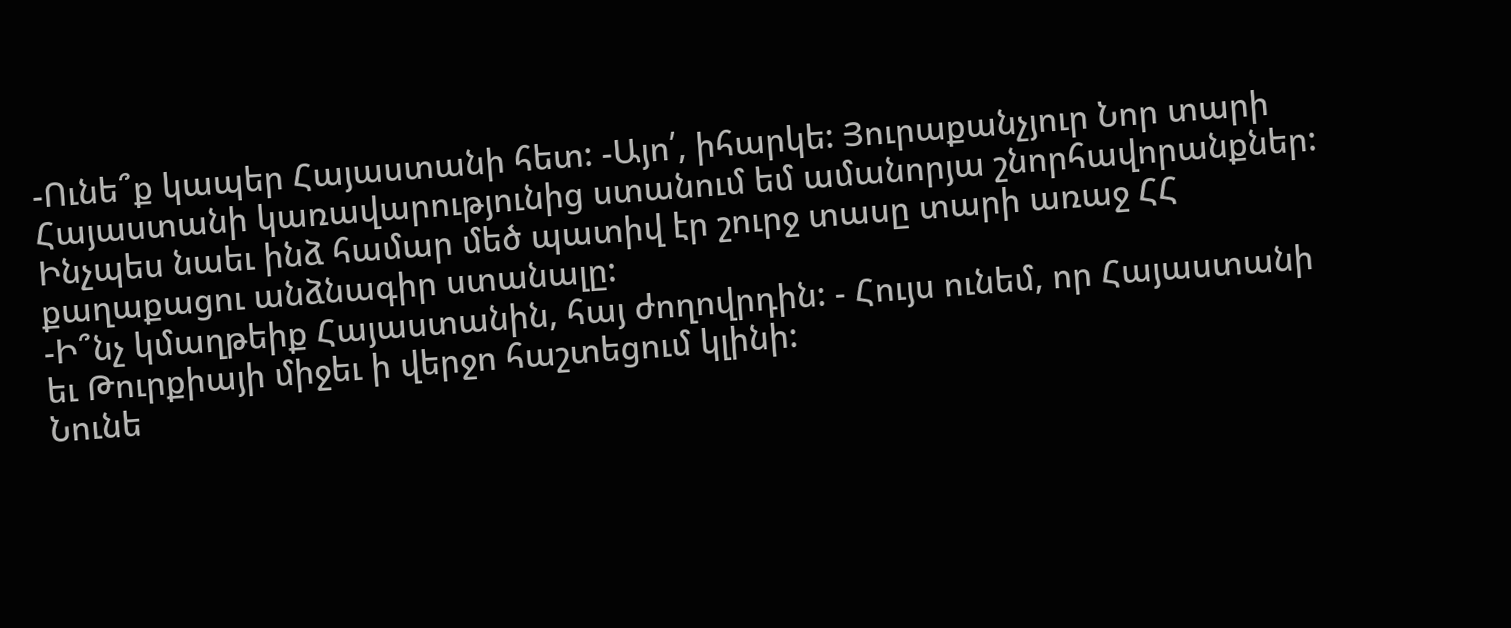-Ունե՞ք կապեր Հայաստանի հետ: -Այո՛, իհարկե: Յուրաքանչյուր Նոր տարի Հայաստանի կառավարությունից ստանում եմ ամանորյա շնորհավորանքներ: Ինչպես նաեւ ինձ համար մեծ պատիվ էր շուրջ տասը տարի առաջ ՀՀ քաղաքացու անձնագիր ստանալը:
-Ի՞նչ կմաղթեիք Հայաստանին, հայ ժողովրդին: - Հույս ունեմ, որ Հայաստանի եւ Թուրքիայի միջեւ ի վերջո հաշտեցում կլինի:
Նունե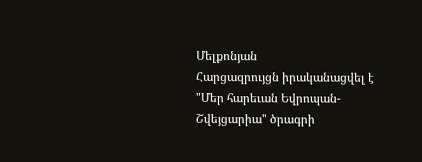Մելքոնյան
Հարցազրույցն իրականացվել է
"Մեր հարեւան Եվրոպան-Շվեյցարիա" ծրագրի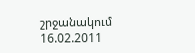շրջանակում 16.02.2011